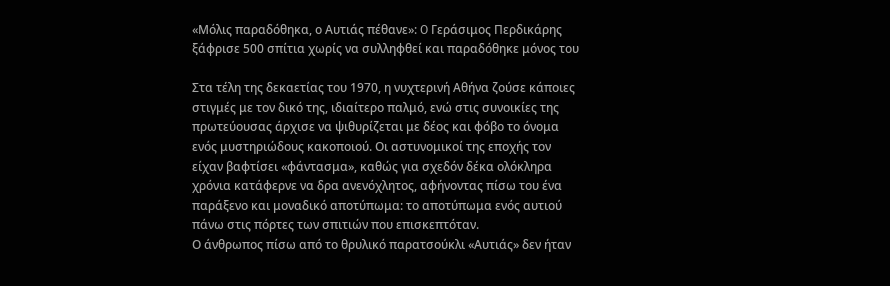«Μόλις παραδόθηκα, ο Αυτιάς πέθανε»: O Γεράσιμος Περδικάρης ξάφρισε 500 σπίτια χωρίς να συλληφθεί και παραδόθηκε μόνος του

Στα τέλη της δεκαετίας του 1970, η νυχτερινή Αθήνα ζούσε κάποιες στιγμές με τον δικό της, ιδιαίτερο παλμό, ενώ στις συνοικίες της πρωτεύουσας άρχισε να ψιθυρίζεται με δέος και φόβο το όνομα ενός μυστηριώδους κακοποιού. Οι αστυνομικοί της εποχής τον είχαν βαφτίσει «φάντασμα», καθώς για σχεδόν δέκα ολόκληρα χρόνια κατάφερνε να δρα ανενόχλητος, αφήνοντας πίσω του ένα παράξενο και μοναδικό αποτύπωμα: το αποτύπωμα ενός αυτιού πάνω στις πόρτες των σπιτιών που επισκεπτόταν.
Ο άνθρωπος πίσω από το θρυλικό παρατσούκλι «Αυτιάς» δεν ήταν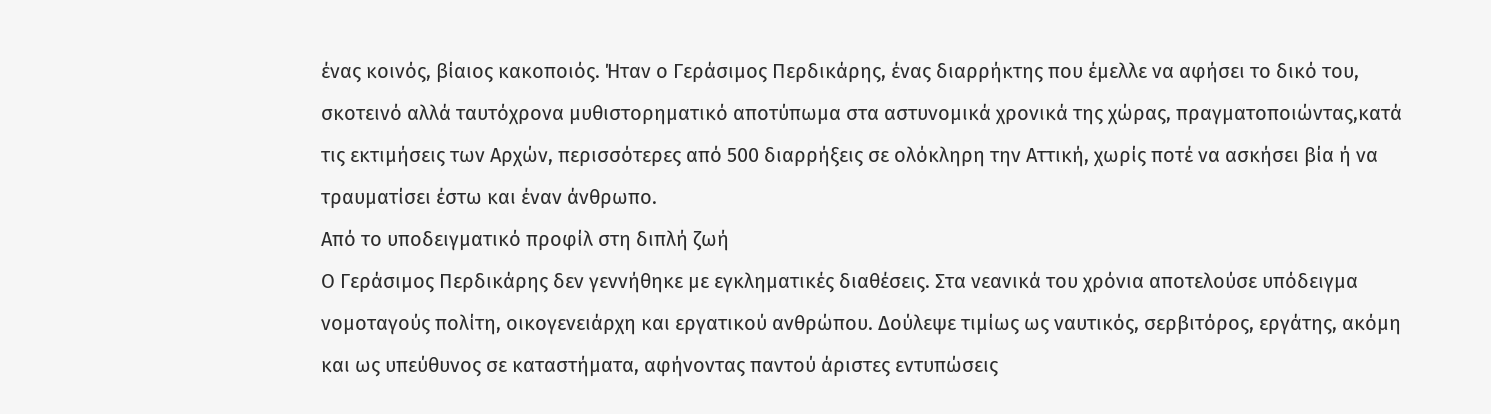ένας κοινός, βίαιος κακοποιός. Ήταν ο Γεράσιμος Περδικάρης, ένας διαρρήκτης που έμελλε να αφήσει το δικό του, σκοτεινό αλλά ταυτόχρονα μυθιστορηματικό αποτύπωμα στα αστυνομικά χρονικά της χώρας, πραγματοποιώντας,κατά τις εκτιμήσεις των Αρχών, περισσότερες από 500 διαρρήξεις σε ολόκληρη την Αττική, χωρίς ποτέ να ασκήσει βία ή να τραυματίσει έστω και έναν άνθρωπο.
Από το υποδειγματικό προφίλ στη διπλή ζωή
Ο Γεράσιμος Περδικάρης δεν γεννήθηκε με εγκληματικές διαθέσεις. Στα νεανικά του χρόνια αποτελούσε υπόδειγμα νομοταγούς πολίτη, οικογενειάρχη και εργατικού ανθρώπου. Δούλεψε τιμίως ως ναυτικός, σερβιτόρος, εργάτης, ακόμη και ως υπεύθυνος σε καταστήματα, αφήνοντας παντού άριστες εντυπώσεις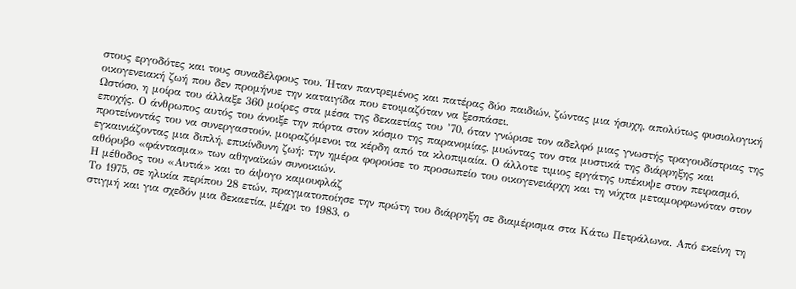στους εργοδότες και τους συναδέλφους του. Ήταν παντρεμένος και πατέρας δύο παιδιών, ζώντας μια ήσυχη, απολύτως φυσιολογική οικογενειακή ζωή που δεν προμήνυε την καταιγίδα που ετοιμαζόταν να ξεσπάσει.
Ωστόσο, η μοίρα του άλλαξε 360 μοίρες στα μέσα της δεκαετίας του ’70, όταν γνώρισε τον αδελφό μιας γνωστής τραγουδίστριας της εποχής. Ο άνθρωπος αυτός του άνοιξε την πόρτα στον κόσμο της παρανομίας, μυώντας τον στα μυστικά της διάρρηξης και προτείνοντάς του να συνεργαστούν, μοιραζόμενοι τα κέρδη από τα κλοπιμαία. Ο άλλοτε τιμιος εργάτης υπέκυψε στον πειρασμό, εγκαινιάζοντας μια διπλή, επικίνδυνη ζωή: την ημέρα φορούσε το προσωπείο του οικογενειάρχη και τη νύχτα μεταμορφωνόταν στον αθόρυβο «φάντασμα» των αθηναϊκών συνοικιών.
Η μέθοδος του «Αυτιά» και το άψογο καμουφλάζ
Το 1975, σε ηλικία περίπου 28 ετών, πραγματοποίησε την πρώτη του διάρρηξη σε διαμέρισμα στα Κάτω Πετράλωνα. Από εκείνη τη στιγμή και για σχεδόν μια δεκαετία, μέχρι το 1983, ο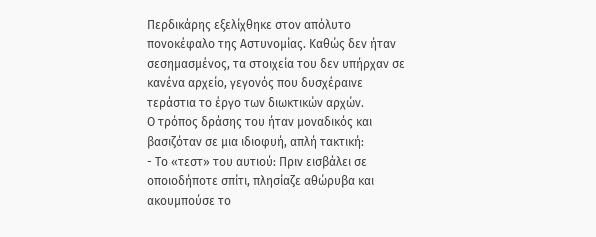Περδικάρης εξελίχθηκε στον απόλυτο πονοκέφαλο της Αστυνομίας. Καθώς δεν ήταν σεσημασμένος, τα στοιχεία του δεν υπήρχαν σε κανένα αρχείο, γεγονός που δυσχέραινε τεράστια το έργο των διωκτικών αρχών.
Ο τρόπος δράσης του ήταν μοναδικός και βασιζόταν σε μια ιδιοφυή, απλή τακτική:
- Το «τεστ» του αυτιού: Πριν εισβάλει σε οποιοδήποτε σπίτι, πλησίαζε αθώρυβα και ακουμπούσε το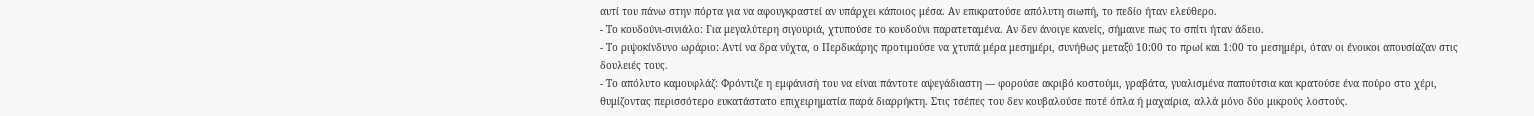αυτί του πάνω στην πόρτα για να αφουγκραστεί αν υπάρχει κάποιος μέσα. Αν επικρατούσε απόλυτη σιωπή, το πεδίο ήταν ελεύθερο.
- Το κουδούνι-σινιάλο: Για μεγαλύτερη σιγουριά, χτυπούσε το κουδούνι παρατεταμένα. Αν δεν άνοιγε κανείς, σήμαινε πως το σπίτι ήταν άδειο.
- Το ριψοκίνδυνο ωράριο: Αντί να δρα νύχτα, ο Περδικάρης προτιμούσε να χτυπά μέρα μεσημέρι, συνήθως μεταξύ 10:00 το πρωί και 1:00 το μεσημέρι, όταν οι ένοικοι απουσίαζαν στις δουλειές τους.
- Το απόλυτο καμουφλάζ: Φρόντιζε η εμφάνισή του να είναι πάντοτε αψεγάδιαστη — φορούσε ακριβό κοστούμι, γραβάτα, γυαλισμένα παπούτσια και κρατούσε ένα πούρο στο χέρι, θυμίζοντας περισσότερο ευκατάστατο επιχειρηματία παρά διαρρήκτη. Στις τσέπες του δεν κουβαλούσε ποτέ όπλα ή μαχαίρια, αλλά μόνο δύο μικρούς λοστούς.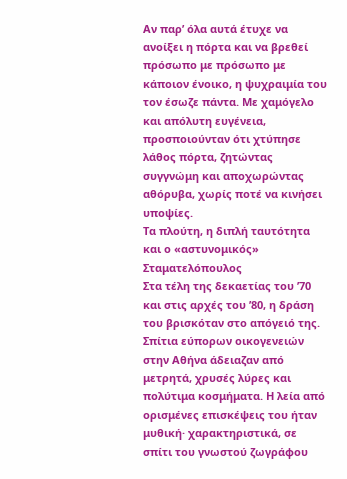Αν παρ’ όλα αυτά έτυχε να ανοίξει η πόρτα και να βρεθεί πρόσωπο με πρόσωπο με κάποιον ένοικο, η ψυχραιμία του τον έσωζε πάντα. Με χαμόγελο και απόλυτη ευγένεια, προσποιούνταν ότι χτύπησε λάθος πόρτα, ζητώντας συγγνώμη και αποχωρώντας αθόρυβα, χωρίς ποτέ να κινήσει υποψίες.
Τα πλούτη, η διπλή ταυτότητα και ο «αστυνομικός» Σταματελόπουλος
Στα τέλη της δεκαετίας του ’70 και στις αρχές του ’80, η δράση του βρισκόταν στο απόγειό της. Σπίτια εύπορων οικογενειών στην Αθήνα άδειαζαν από μετρητά, χρυσές λύρες και πολύτιμα κοσμήματα. Η λεία από ορισμένες επισκέψεις του ήταν μυθική· χαρακτηριστικά, σε σπίτι του γνωστού ζωγράφου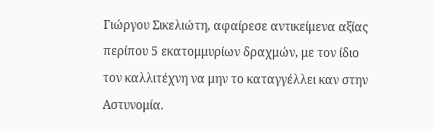Γιώργου Σικελιώτη, αφαίρεσε αντικείμενα αξίας περίπου 5 εκατομμυρίων δραχμών, με τον ίδιο τον καλλιτέχνη να μην το καταγγέλλει καν στην Αστυνομία.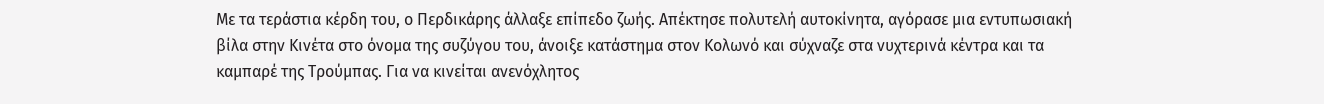Με τα τεράστια κέρδη του, ο Περδικάρης άλλαξε επίπεδο ζωής. Απέκτησε πολυτελή αυτοκίνητα, αγόρασε μια εντυπωσιακή βίλα στην Κινέτα στο όνομα της συζύγου του, άνοιξε κατάστημα στον Κολωνό και σύχναζε στα νυχτερινά κέντρα και τα καμπαρέ της Τρούμπας. Για να κινείται ανενόχλητος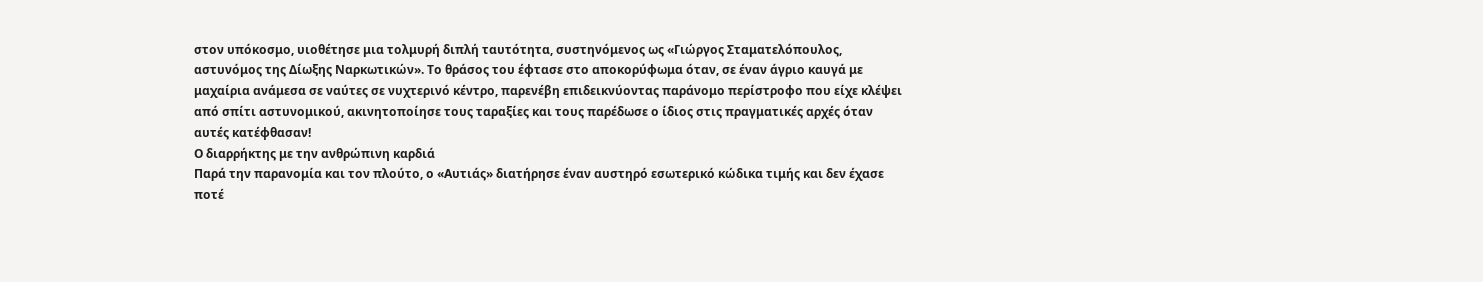στον υπόκοσμο, υιοθέτησε μια τολμυρή διπλή ταυτότητα, συστηνόμενος ως «Γιώργος Σταματελόπουλος, αστυνόμος της Δίωξης Ναρκωτικών». Το θράσος του έφτασε στο αποκορύφωμα όταν, σε έναν άγριο καυγά με μαχαίρια ανάμεσα σε ναύτες σε νυχτερινό κέντρο, παρενέβη επιδεικνύοντας παράνομο περίστροφο που είχε κλέψει από σπίτι αστυνομικού, ακινητοποίησε τους ταραξίες και τους παρέδωσε ο ίδιος στις πραγματικές αρχές όταν αυτές κατέφθασαν!
Ο διαρρήκτης με την ανθρώπινη καρδιά
Παρά την παρανομία και τον πλούτο, ο «Αυτιάς» διατήρησε έναν αυστηρό εσωτερικό κώδικα τιμής και δεν έχασε ποτέ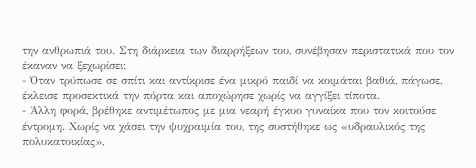την ανθρωπιά του. Στη διάρκεια των διαρρήξεων του, συνέβησαν περιστατικά που τον έκαναν να ξεχωρίσει:
- Όταν τρύπωσε σε σπίτι και αντίκρισε ένα μικρό παιδί να κοιμάται βαθιά, πάγωσε, έκλεισε προσεκτικά την πόρτα και αποχώρησε χωρίς να αγγίξει τίποτα.
- Άλλη φορά, βρέθηκε αντιμέτωπος με μια νεαρή έγκυο γυναίκα που τον κοιτούσε έντρομη. Χωρίς να χάσει την ψυχραιμία του, της συστήθηκε ως «υδραυλικός της πολυκατοικίας»,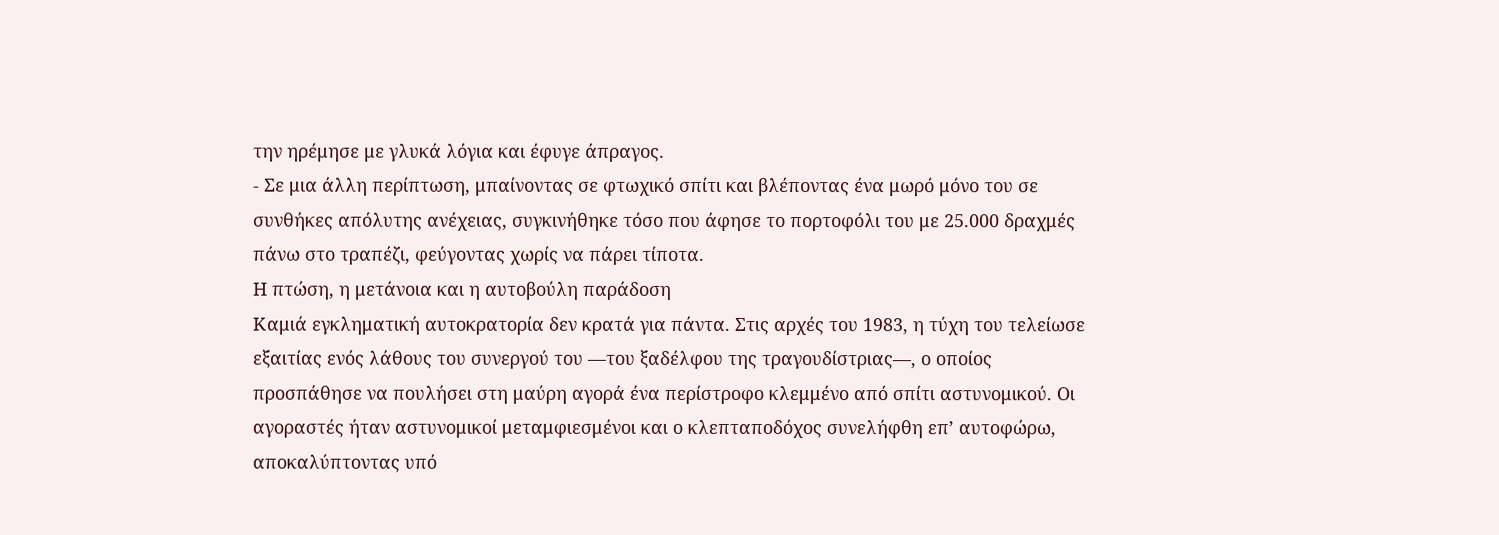την ηρέμησε με γλυκά λόγια και έφυγε άπραγος.
- Σε μια άλλη περίπτωση, μπαίνοντας σε φτωχικό σπίτι και βλέποντας ένα μωρό μόνο του σε συνθήκες απόλυτης ανέχειας, συγκινήθηκε τόσο που άφησε το πορτοφόλι του με 25.000 δραχμές πάνω στο τραπέζι, φεύγοντας χωρίς να πάρει τίποτα.
Η πτώση, η μετάνοια και η αυτοβούλη παράδοση
Καμιά εγκληματική αυτοκρατορία δεν κρατά για πάντα. Στις αρχές του 1983, η τύχη του τελείωσε εξαιτίας ενός λάθους του συνεργού του —του ξαδέλφου της τραγουδίστριας—, ο οποίος προσπάθησε να πουλήσει στη μαύρη αγορά ένα περίστροφο κλεμμένο από σπίτι αστυνομικού. Οι αγοραστές ήταν αστυνομικοί μεταμφιεσμένοι και ο κλεπταποδόχος συνελήφθη επ’ αυτοφώρω, αποκαλύπτοντας υπό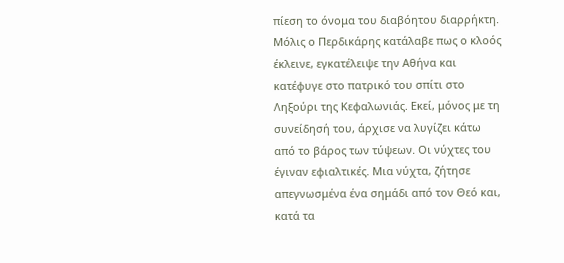πίεση το όνομα του διαβόητου διαρρήκτη.
Μόλις ο Περδικάρης κατάλαβε πως ο κλοός έκλεινε, εγκατέλειψε την Αθήνα και κατέφυγε στο πατρικό του σπίτι στο Ληξούρι της Κεφαλωνιάς. Εκεί, μόνος με τη συνείδησή του, άρχισε να λυγίζει κάτω από το βάρος των τύψεων. Οι νύχτες του έγιναν εφιαλτικές. Μια νύχτα, ζήτησε απεγνωσμένα ένα σημάδι από τον Θεό και, κατά τα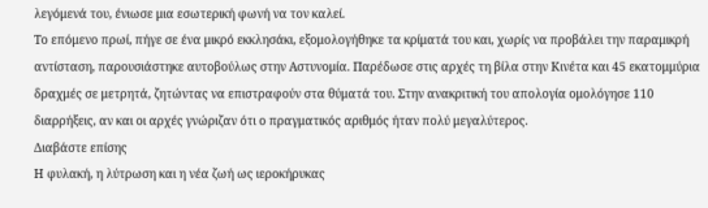λεγόμενά του, ένιωσε μια εσωτερική φωνή να τον καλεί.
Το επόμενο πρωί, πήγε σε ένα μικρό εκκλησάκι, εξομολογήθηκε τα κρίματά του και, χωρίς να προβάλει την παραμικρή αντίσταση, παρουσιάστηκε αυτοβούλως στην Αστυνομία. Παρέδωσε στις αρχές τη βίλα στην Κινέτα και 45 εκατομμύρια δραχμές σε μετρητά, ζητώντας να επιστραφούν στα θύματά του. Στην ανακριτική του απολογία ομολόγησε 110 διαρρήξεις, αν και οι αρχές γνώριζαν ότι ο πραγματικός αριθμός ήταν πολύ μεγαλύτερος.
Διαβάστε επίσης
Η φυλακή, η λύτρωση και η νέα ζωή ως ιεροκήρυκας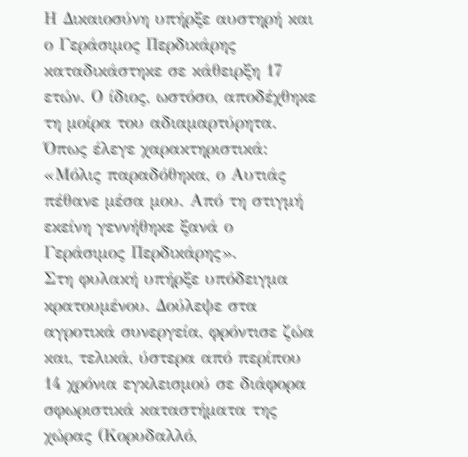Η Δικαιοσύνη υπήρξε αυστηρή και ο Γεράσιμος Περδικάρης καταδικάστηκε σε κάθειρξη 17 ετών. Ο ίδιος, ωστόσο, αποδέχθηκε τη μοίρα του αδιαμαρτύρητα. Όπως έλεγε χαρακτηριστικά: «Μόλις παραδόθηκα, ο Αυτιάς πέθανε μέσα μου. Από τη στιγμή εκείνη γεννήθηκε ξανά ο Γεράσιμος Περδικάρης».
Στη φυλακή υπήρξε υπόδειγμα κρατουμένου. Δούλεψε στα αγροτικά συνεργεία, φρόντισε ζώα και, τελικά, ύστερα από περίπου 14 χρόνια εγκλεισμού σε διάφορα σφωριστικά καταστήματα της χώρας (Κορυδαλλό,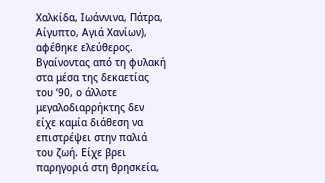Χαλκίδα, Ιωάννινα, Πάτρα, Αίγυπτο, Αγιά Χανίων), αφέθηκε ελεύθερος.
Βγαίνοντας από τη φυλακή στα μέσα της δεκαετίας του ’90, ο άλλοτε μεγαλοδιαρρήκτης δεν είχε καμία διάθεση να επιστρέψει στην παλιά του ζωή. Είχε βρει παρηγοριά στη θρησκεία,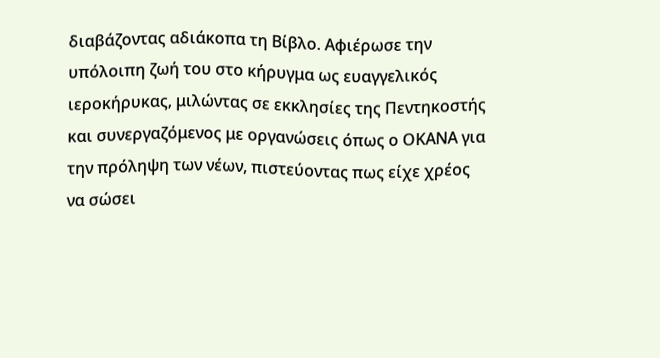διαβάζοντας αδιάκοπα τη Βίβλο. Αφιέρωσε την υπόλοιπη ζωή του στο κήρυγμα ως ευαγγελικός ιεροκήρυκας, μιλώντας σε εκκλησίες της Πεντηκοστής και συνεργαζόμενος με οργανώσεις όπως ο ΟΚΑΝΑ για την πρόληψη των νέων, πιστεύοντας πως είχε χρέος να σώσει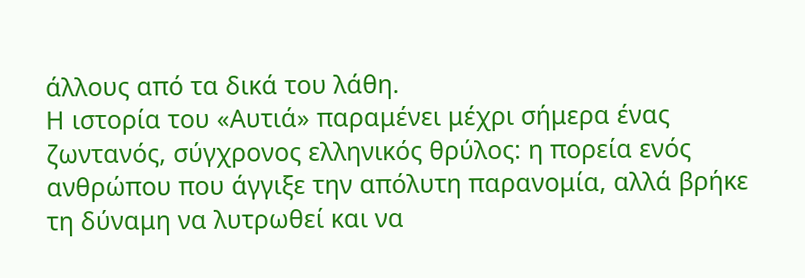άλλους από τα δικά του λάθη.
Η ιστορία του «Αυτιά» παραμένει μέχρι σήμερα ένας ζωντανός, σύγχρονος ελληνικός θρύλος: η πορεία ενός ανθρώπου που άγγιξε την απόλυτη παρανομία, αλλά βρήκε τη δύναμη να λυτρωθεί και να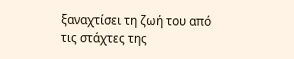ξαναχτίσει τη ζωή του από τις στάχτες της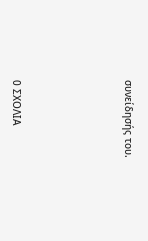συνείδησής του.






0 ΣΧΟΛΙΑ